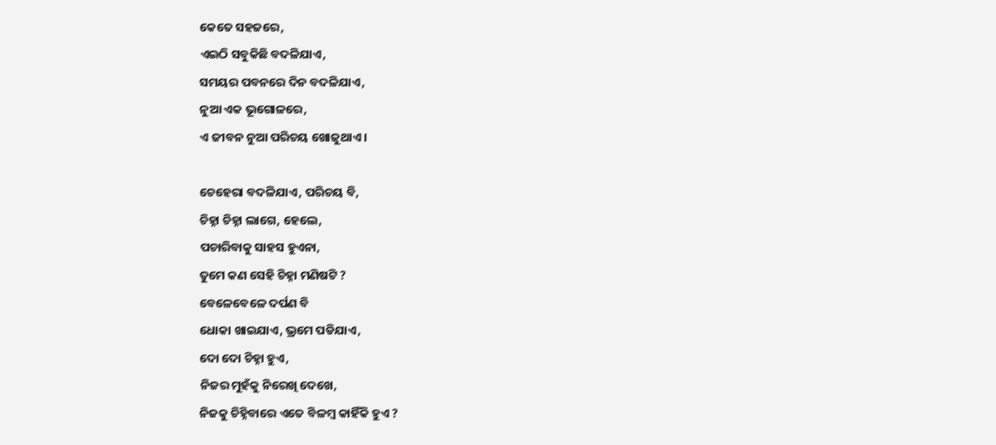କେତେ ସହଜରେ,
ଏଇଠି ସବୁକିଛି ବଦଳିଯାଏ,
ସମୟର ପବନରେ ଦିନ ବଦଳିଯାଏ,
ନୁଆ ଏକ ଭୂଗୋଳରେ,
ଏ ଜୀବନ ନୁଆ ପରିଚୟ ଖୋଜୁଥାଏ ।

ଚେହେରା ବଦଳିଯାଏ, ପରିଚୟ ବି,
ଚିହ୍ନା ଚିହ୍ନା ଲାଗେ, ହେଲେ,
ପଚାରିବାକୁ ସାହସ ହୁଏନା,
ତୁମେ କଣ ସେହି ଚିହ୍ନା ମଣିଷଟି ?
ବେଳେବେଳେ ଦର୍ପଣ ବି
ଧୋକା ଖାଇଯାଏ, ଭ୍ରମେ ପଡିଯାଏ,
ଦୋ ଦୋ ଚିହ୍ନା ହୁଏ,
ନିଜର ମୁହଁକୁ ନିରେଖି ଦେଖେ,
ନିଜକୁ ଚିହ୍ନିବାରେ ଏତେ ବିଳମ୍ବ କାହିଁକି ହୁଏ ?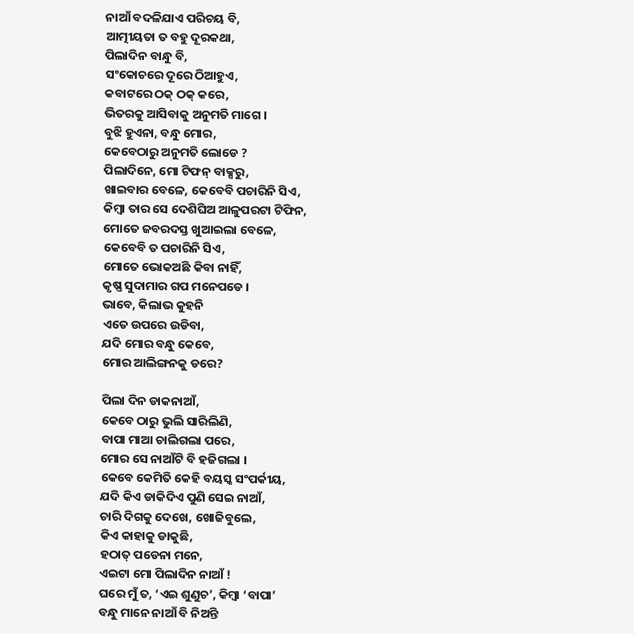ନାଆଁ ବଦଳିଯାଏ ପରିଚୟ ବି,
ଆତ୍ମୀୟତା ତ ବହୁ ଦୂରକଥା,
ପିଲାଦିନ ବାନ୍ଧୁ ବି,
ସଂକୋଚରେ ଦୂରେ ଠିଆହୁଏ,
କବାଟରେ ଠକ୍ ଠକ୍ କରେ,
ଭିତରକୁ ଆସିବାକୁ ଅନୁମତି ମାଗେ ।
ବୁଝି ହୁଏନା, ବନ୍ଧୁ ମୋର,
କେବେଠାରୁ ଅନୁମତି ଲୋଡେ ?
ପିଲାଦିନେ, ମୋ ଟିଫନ୍ ବାକ୍ସରୁ,
ଖାଇବାର ବେଳେ, କେବେବି ପଚାରିନି ସିଏ,
କିମ୍ବା ତାର ସେ ଦେଶିଘିଅ ଆଳୁପରଟା ଟିଫିନ,
ମୋତେ ଜବରଦସ୍ତ ଖୁଆଇଲା ବେଳେ,
କେବେବି ତ ପଚାରିନି ସିଏ,
ମୋତେ ଭୋକଅଛି କିବା ନାହିଁ,
କୃଷ୍ଣ ସୁଦାମାର ଗପ ମନେପଡେ ।
ଭାବେ, କିଲାଭ କୁହନି
ଏତେ ଉପରେ ଉଡିବା,
ଯଦି ମୋର ବନ୍ଧୁ କେବେ,
ମୋର ଆଲିଙ୍ଗନକୁ ଡରେ?

ପିଲା ଦିନ ଡାକନାଆଁ,
କେବେ ଠାରୁ ଭୁଲି ସାରିଲିଣି,
ବାପା ମାଆ ଚାଲିଗଲା ପରେ,
ମୋର ସେ ନାଆଁଟି ବି ହଜିଗଲା ।
କେବେ କେମିତି କେହି ବୟସ୍କ ସଂପର୍କୀୟ,
ଯଦି କିଏ ଡାକିଦିଏ ପୁଣି ସେଇ ନାଆଁ,
ଚାରି ଦିଗକୁ ଦେଖେ, ଖୋଜିବୁଲେ,
କିଏ କାହାକୁ ଡାକୁଛି,
ହଠାତ୍ ପଡେନା ମନେ,
ଏଇଟା ମୋ ପିଲାଦିନ ନାଆଁ !
ଘରେ ମୁଁ ତ, ‘ଏଇ ଶୁଣୁଚ’, କିମ୍ବା ‘ବାପା’
ବନ୍ଧୁ ମାନେ ନାଆଁ ବି ନିଅନ୍ତି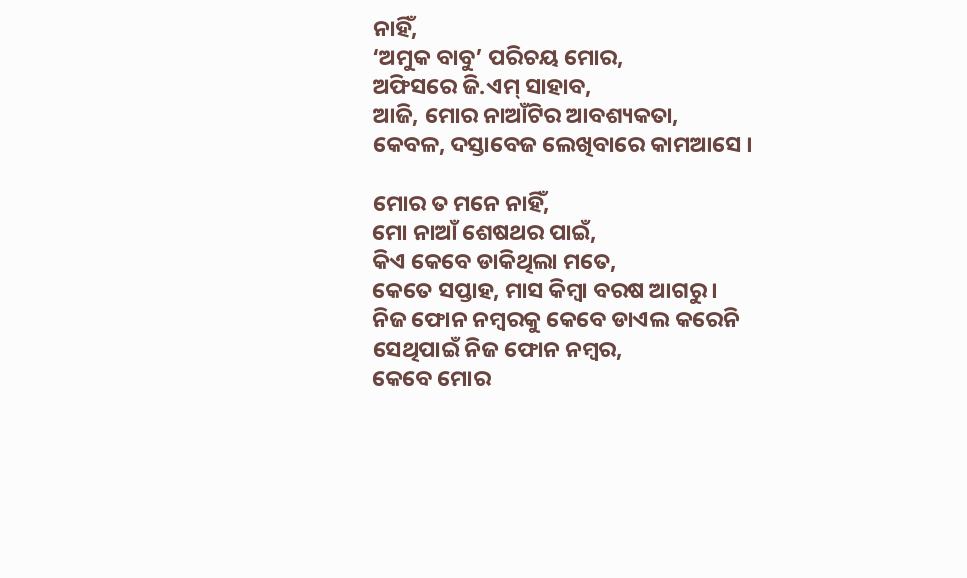ନାହିଁ,
‘ଅମୁକ ବାବୁ’ ପରିଚୟ ମୋର,
ଅଫିସରେ ଜି.ଏମ୍ ସାହାବ,
ଆଜି, ମୋର ନାଆଁଟିର ଆବଶ୍ୟକତା,
କେବଳ, ଦସ୍ତାବେଜ ଲେଖିବାରେ କାମଆସେ ।

ମୋର ତ ମନେ ନାହିଁ,
ମୋ ନାଆଁ ଶେଷଥର ପାଇଁ,
କିଏ କେବେ ଡାକିଥିଲା ମତେ,
କେତେ ସପ୍ତାହ, ମାସ କିମ୍ବା ବରଷ ଆଗରୁ ।
ନିଜ ଫୋନ ନମ୍ବରକୁ କେବେ ଡାଏଲ କରେନି
ସେଥିପାଇଁ ନିଜ ଫୋନ ନମ୍ବର,
କେବେ ମୋର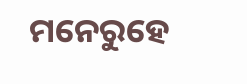ମନେରୁହେ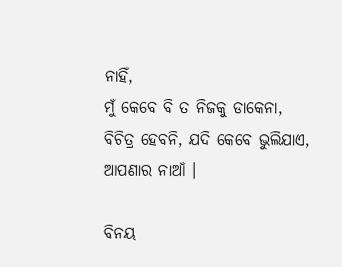ନାହିଁ,
ମୁଁ କେବେ ବି ତ ନିଜକୁ ଡାକେନା,
ବିଚିତ୍ର ହେବନି, ଯଦି କେବେ ଭୁଲିଯାଏ,
ଆପଣାର ନାଆଁ ।

ବିନୟ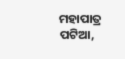ମହାପାତ୍ର
ପଟିଆ,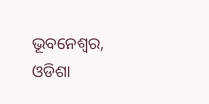ଭୂବନେଶ୍ୱର, ଓଡିଶା